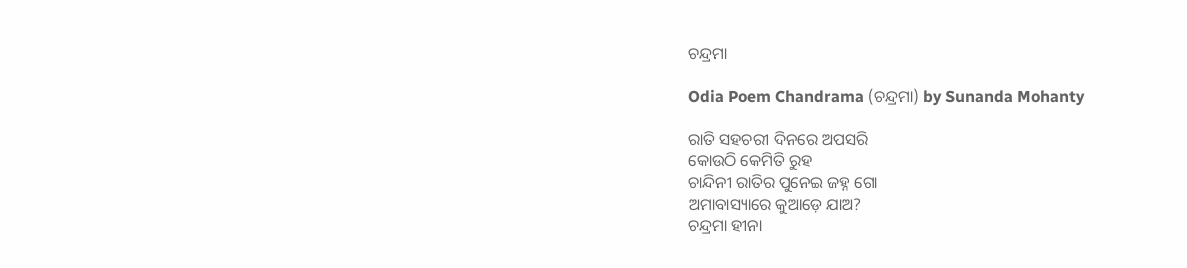ଚନ୍ଦ୍ରମା

Odia Poem Chandrama (ଚନ୍ଦ୍ରମା) by Sunanda Mohanty

ରାତି ସହଚରୀ ଦିନରେ ଅପସରି
କୋଉଠି କେମିତି ରୁହ
ଚାନ୍ଦିନୀ ରାତିର ପୁନେଇ ଜହ୍ନ ଗୋ
ଅମାବାସ୍ୟାରେ କୁଆଡ଼େ ଯାଅ?
ଚନ୍ଦ୍ରମା ହୀନା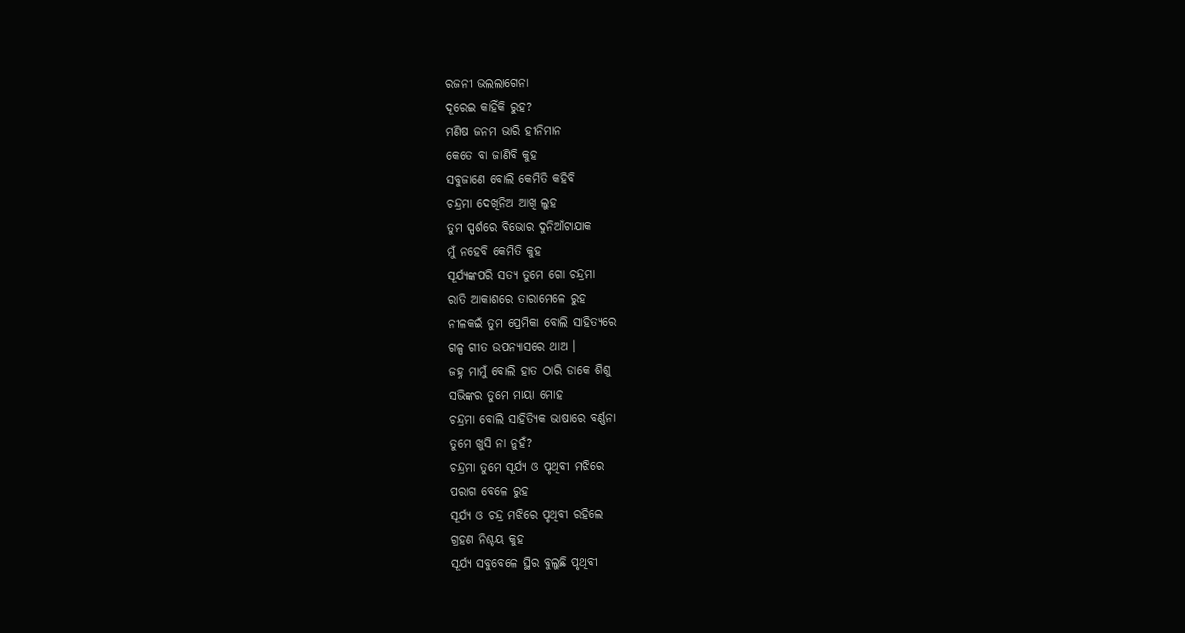ରଜନୀ ଭଲଲାଗେନା
ଦୂରେଇ କାହିଁକି ରୁହ?
ମଣିଷ ଜନମ ଭାରି ହୀନିମାନ
କେତେ ବା ଜାଣିବି କୁହ
ସବୁଜାଣେ ବୋଲି କେମିତି କହିବି
ଚନ୍ଦ୍ରମା ଦେଖିନିଅ ଆଖି ଲୁହ
ତୁମ ସ୍ପର୍ଶରେ ବିଭୋର ଦୁନିଆଁଟାଯାକ
ମୁଁ ନହେବି କେମିତି କୁହ
ସୂର୍ଯ୍ୟଙ୍କପରି ସତ୍ୟ ତୁମେ ଗୋ ଚନ୍ଦ୍ରମା
ରାତି ଆକାଶରେ ତାରାମେଳେ ରୁହ
ନୀଳକଇଁ ତୁମ ପ୍ରେମିକା ବୋଲି ସାହିତ୍ୟରେ
ଗଳ୍ପ ଗୀତ ଉପନ୍ୟାସରେ ଥାଅ ।
ଜହ୍ନ ମାମୁଁ ବୋଲି ହାତ ଠାରି ଡାକେ ଶିଶୁ
ସଭିଙ୍କର ତୁମେ ମାୟା ମୋହ
ଚନ୍ଦ୍ରମା ବୋଲି ସାହିତ୍ୟିକ ଭାଷାରେ ବର୍ଣ୍ଣନା
ତୁମେ ଖୁସି ନା ନୁହଁ?
ଚନ୍ଦ୍ରମା ତୁମେ ସୂର୍ଯ୍ୟ ଓ ପୃଥିବୀ ମଝିରେ
ପରାଗ ବେଳେ ରୁହ
ସୂର୍ଯ୍ୟ ଓ ଚନ୍ଦ୍ର ମଝିରେ ପୃଥିବୀ ରହିଲେ
ଗ୍ରହଣ ନିଶ୍ଚୟ କୁହ
ସୂର୍ଯ୍ୟ ସବୁବେଳେ ସ୍ଥିର ବୁଲୁଛି ପୃଥିବୀ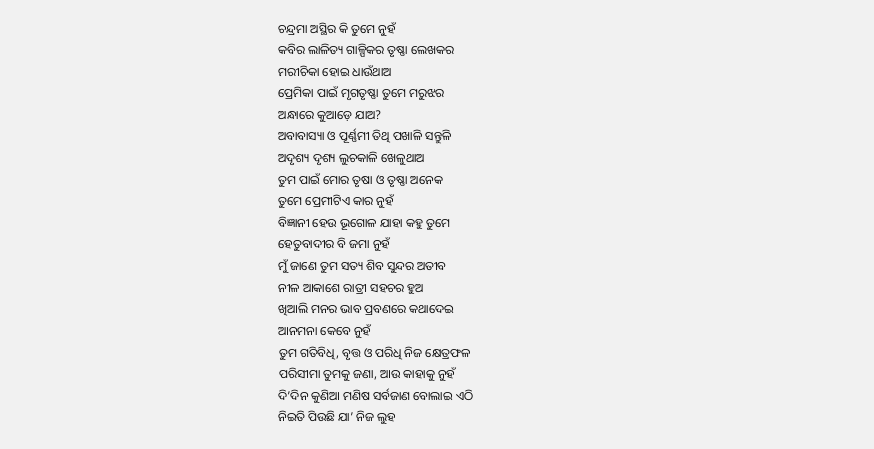ଚନ୍ଦ୍ରମା ଅସ୍ଥିର କି ତୁମେ ନୁହଁ
କବିର ଲାଳିତ୍ୟ ଗାଳ୍ପିକର ତୃଷ୍ଣା ଲେଖକର
ମରୀଚିକା ହୋଇ ଧାଉଁଥାଅ
ପ୍ରେମିକା ପାଇଁ ମୃଗତୃଷ୍ଣା ତୁମେ ମରୁଝର
ଅନ୍ଧାରେ କୁଆଡ଼େ ଯାଅ?
ଅବାବାସ୍ୟା ଓ ପୂର୍ଣ୍ଣମୀ ତିଥି ପଖାଳି ସନ୍ତୁଳି
ଅଦୃଶ୍ୟ ଦୃଶ୍ୟ ଲୁଚକାଳି ଖେଳୁଥାଅ
ତୁମ ପାଇଁ ମୋର ତୃଷା ଓ ତୃଷ୍ଣା ଅନେକ
ତୁମେ ପ୍ରେମୀଟିଏ କାର ନୁହଁ
ବିଜ୍ଞାନୀ ହେଉ ଭୂଗୋଳ ଯାହା କହୁ ତୁମେ
ହେତୁବାଦୀର ବି ଜମା ନୁହଁ
ମୁଁ ଜାଣେ ତୁମ ସତ୍ୟ ଶିବ ସୁନ୍ଦର ଅତୀବ
ନୀଳ ଆକାଶେ ରାତ୍ରୀ ସହଚର ହୁଅ
ଖିଆଲି ମନର ଭାବ ପ୍ରବଣରେ କଥାଦେଇ
ଆନମନା କେବେ ନୁହଁ
ତୁମ ଗତିବିଧି, ବୃତ୍ତ ଓ ପରିଧି ନିଜ କ୍ଷେତ୍ରଫଳ
ପରିସୀମା ତୁମକୁ ଜଣା, ଆଉ କାହାକୁ ନୁହଁ
ଦି’ଦିନ କୁଣିଆ ମଣିଷ ସର୍ବଜାଣ ବୋଲାଇ ଏଠି
ନିଇତି ପିଉଛି ଯା’ ନିଜ ଲୁହ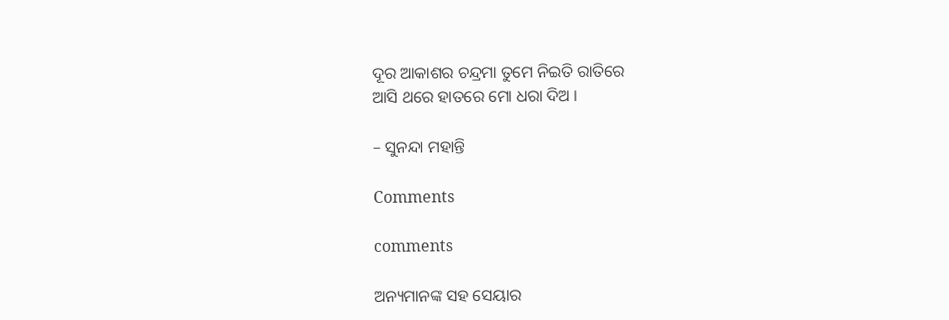ଦୂର ଆକାଶର ଚନ୍ଦ୍ରମା ତୁମେ ନିଇତି ରାତିରେ
ଆସି ଥରେ ହାତରେ ମୋ ଧରା ଦିଅ ।

– ସୁନନ୍ଦା ମହାନ୍ତି

Comments

comments

ଅନ୍ୟମାନଙ୍କ ସହ ସେୟାର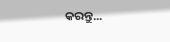କରନ୍ତୁ...